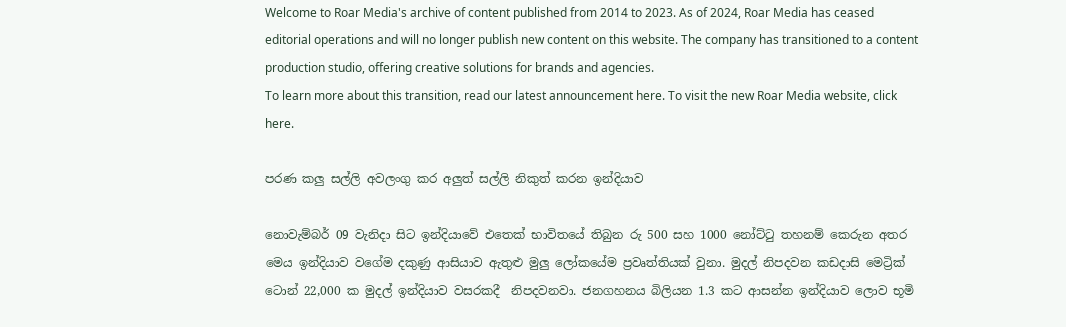Welcome to Roar Media's archive of content published from 2014 to 2023. As of 2024, Roar Media has ceased editorial operations and will no longer publish new content on this website. The company has transitioned to a content production studio, offering creative solutions for brands and agencies.
To learn more about this transition, read our latest announcement here. To visit the new Roar Media website, click here.

පරණ කලු සල්ලි අවලංගු කර අලුත් සල්ලි නිකුත් කරන ඉන්දියාව

නොවැම්බර් 09 වැනිදා සිට ඉන්දියාවේ එතෙක් භාවිතයේ තිබුන රු 500 සහ 1000 නෝට්ටු තහනම් කෙ‍රුන අතර මෙය ඉන්දියාව වගේම දකුණු ආසියාව ඇතුළු මුලු ලෝකයේම ප්‍රවෘත්තියක් වුනා. මුදල් නිපදවන කඩදාසි මෙට්‍රික් ටොන් 22,000 ක මුදල් ඉන්දියාව වසරකදී  නිපදවනවා. ජනගහනය බිලියන 1.3 කට ආසන්න ඉන්දියාව ලොව භූමි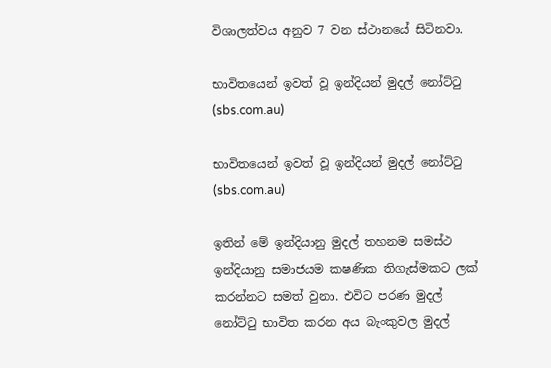විශාලත්වය අනුව 7 වන ස්ථානයේ සිටිනවා.

භාවිතයෙන් ඉවත් වූ ඉන්දියන් මුදල් නෝට්ටු (sbs.com.au)

භාවිතයෙන් ඉවත් වූ ඉන්දියන් මුදල් නෝට්ටු (sbs.com.au)

ඉතින් මේ ඉන්දියානු මුදල් තහනම සමස්ථ ඉන්දියානු සමාජයම කෂණික තිගැස්මකට ලක් කරන්නට සමත් වුනා. එවිට පරණ මුදල් නෝට්ටු භාවිත කරන අය බැංකුවල මුදල්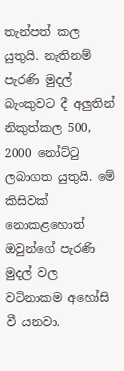තැන්පත් කල යුතුයි. නැතිනම් පැරණි මුදල් බැංකුවට දී අලුතින් නිකුත්කල 500, 2000 නෝට්ටු  ලබාගත යුතුයි. මේ කිසිවක් නොකළහොත් ඔවුන්ගේ පැරණි මුදල් වල වටිනාකම අහෝසි වී යනවා.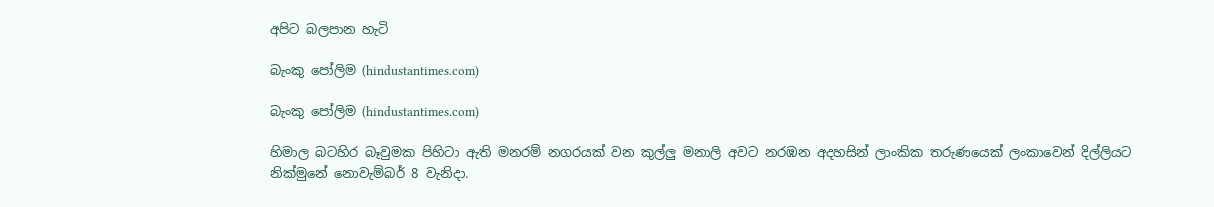අපිට බලපාන හැටි

බැංකු පෝලිම (hindustantimes.com)

බැංකු පෝලිම (hindustantimes.com)

හිමාල බටහිර බෑවුමක පිහිටා ඇති මනරම් නගරයක් වන කුල්ලු මනාලි අවට නරඹන අදහසින් ලාංකික තරුණයෙක් ලංකාවෙන් දිල්ලියට නික්මුනේ නොවැම්බර් 8 වැනිදා.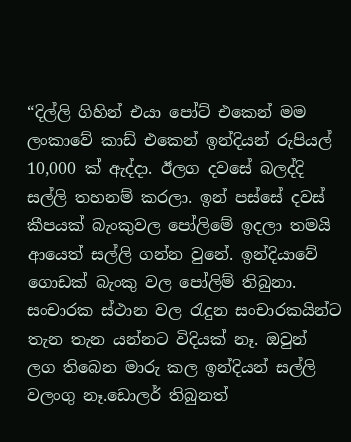“දිල්ලි ගිහින් එයා පෝට් එකෙන් මම ලංකාවේ කාඩ් එකෙන් ඉන්දියන් රුපියල් 10,000 ක් ඇද්දා. ඊලග දවසේ බලද්දි සල්ලි තහනම් කරලා. ඉන් පස්සේ දවස් කීපයක් බැංකුවල පෝලිමේ ඉදලා තමයි ආයෙත් සල්ලි ගන්න වුනේ. ඉන්දියාවේ ගොඩක් බැංකු වල පෝලිම් තිබුනා. සංචාරක ස්ථාන වල රැදුන සංචාරකයින්ට තැන තැන යන්නට විදියක් නෑ. ඔවුන් ලග තිබෙන මාරු කල ඉන්දියන් සල්ලි වලංගු නෑ.ඩොලර් තිබුනත්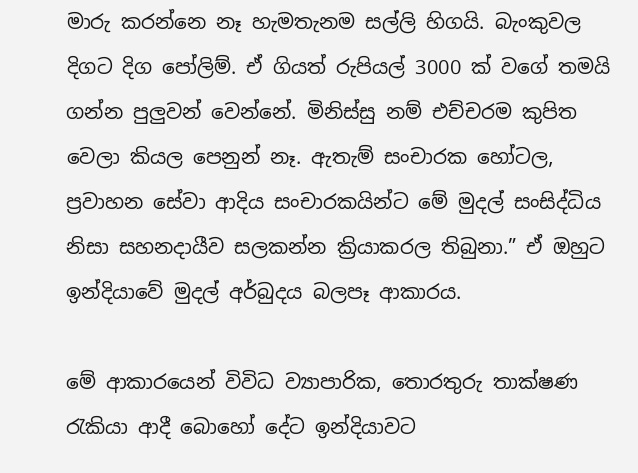මාරු කරන්නෙ නෑ හැමතැනම සල්ලි හිගයි. බැංකුවල දිගට දිග පෝලිම්. ඒ ගියත් රුපියල් 3000 ක් වගේ තමයි ගන්න පුලුවන් වෙන්නේ. මිනිස්සු නම් එච්චරම කුපිත වෙලා කියල පෙනුන් නෑ. ඇතැම් සංචාරක ‍හෝටල, ප්‍රවාහන සේවා ආදිය සංචාරකයින්ට මේ මුදල් සංසිද්ධිය නිසා සහනදායීව සලකන්න ක්‍රියාකරල තිබුනා.” ඒ ඔහුට ඉන්දියාවේ මුදල් අර්බුදය බලපෑ ආකාරය.

මේ ආකාරයෙන් විවිධ ව්‍යාපාරික, තොරතුරු තාක්ෂණ රැකියා ආදී බොහෝ දේට ඉන්දියාවට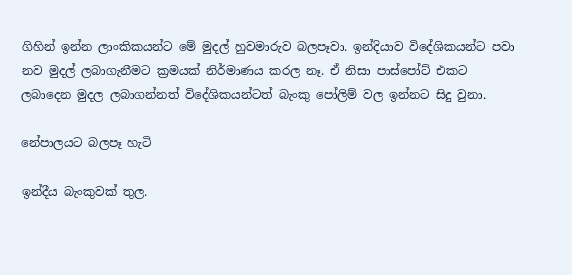ගිහින් ඉන්න ලාංකිකයන්ට මේ මුදල් හුවමාරුව බලපෑවා. ඉන්දියාව විදේශිකයන්ට පවා නව මුදල් ලබාගැනීමට ක්‍රමයක් නිර්මාණය කරල නෑ. ඒ නිසා පාස්පෝට් එකට ලබාදෙන මුදල ලබාගන්නත් විදේශිකයන්ටත් බැංකු පෝලිම් වල ඉන්නට සිදු වුනා.

නේපාලයට බලපෑ හැටි

ඉන්දීය බැංකුවක් තුල.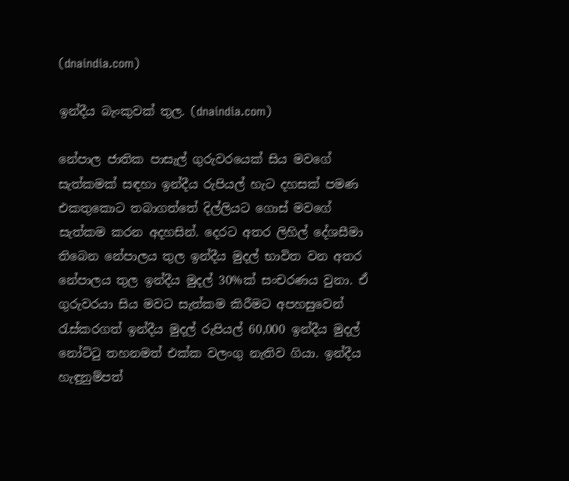(dnaindia.com)

ඉන්දීය බැංකුවක් තුල. (dnaindia.com)

නේපාල ජාතික පාසැල් ගුරුවරයෙක් සිය මවගේ සැත්කමක් සඳහා ඉන්දීය රුපියල් හැට දහසක් පමණ එකතුකොට තබාගත්තේ දිල්ලියට ගොස් මවගේ සැත්කම කරන අදහසින්. දෙරට අතර ලිහිල් දේශසීමා තිබෙන නේපාලය තුල ඉන්දීය මුදල් භාවිත වන අතර නේපාලය තුල ඉන්දීය මුදල් 30%ක් සංචරණය වුනා. ඒ ගුරුවරයා සිය මවට සැත්කම කිරීමට අපහසුවෙන් රැස්කරගත් ඉන්දීය මුදල් රුපියල් 60,000 ඉන්දීය මුදල් නෝට්ටු තහනමත් එක්ක වලංගු නැතිව ගියා. ඉන්දීය හැඳුනුම්පත්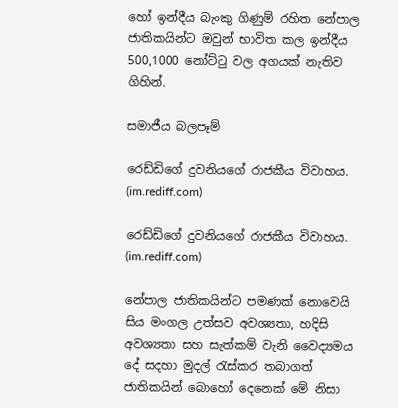හෝ ඉන්දීය බැංකු ගිණුම් රහිත නේපාල ජාතිකයින්ට ඔවුන් භාවිත කල ඉන්දීය 500,1000 නෝට්ටු වල අගයක් නැතිව ගිහින්.

සමාජීය බලපෑම්

රෙඩ්ඩිගේ දුවනියගේ රාජකීය විවාහය. (im.rediff.com)

රෙඩ්ඩිගේ දුවනියගේ රාජකීය විවාහය. (im.rediff.com)

නේපාල ජාතිකයින්ට පමණක් නොවෙයි සිය මංගල උත්සව අවශ්‍යතා, හදිසි අවශ්‍යතා සහ සැත්කම් වැනි වෛද්‍යමය දේ සදහා මුදල් රැස්කර තබාගත් ජාතිකයින් බොහෝ දෙනෙක් මේ නිසා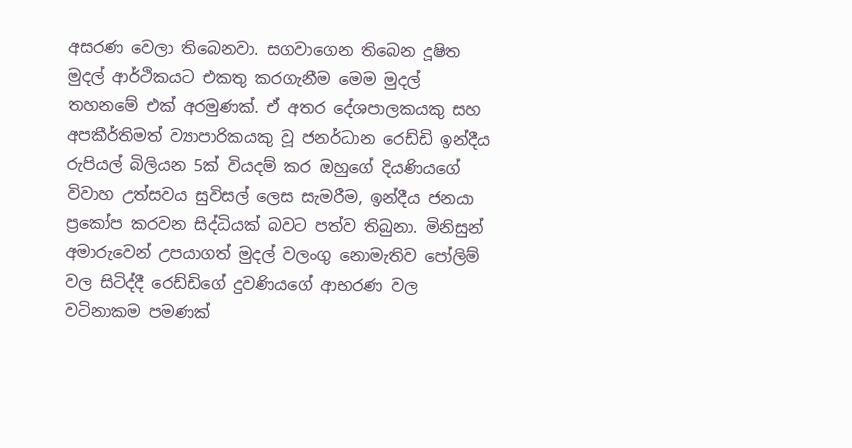අසරණ වෙලා තිබෙනවා. සගවාගෙන තිබෙන දූෂිත මුදල් ආර්ථිකයට එකතු කරගැනී‍ම මෙම මුදල් තහනමේ එක් අරමුණක්. ඒ අතර දේශපාලකයකු සහ අපකීර්තිමත් ව්‍යාපාරිකයකු වූ ජනර්ධාන රෙඩ්ඩි ඉන්දීය රුපියල් බිලියන 5ක් වියදම් කර ඔහුගේ දියණි‍යගේ විවාහ උත්සවය සුවිසල් ලෙස සැමරීම, ඉන්දීය ජනයා ප්‍රකෝප කරවන සිද්ධියක් බවට පත්ව තිබුනා. මිනිසුන් අමාරුවෙන් උපයාගත් මුදල් වලංගු නොමැතිව පෝලිම් වල සිටිද්දී රෙඩ්ඩිගේ දුවණියගේ ආභරණ වල වටිනාකම පමණක්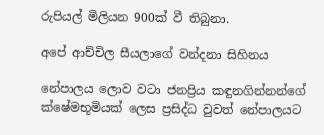රුපියල් මිලියන 900ක් වී තිබුනා.

අපේ ආච්චිල සීයලාගේ වන්දනා සිහිනය

නේපාලය ලොව වටා ජනප්‍රිය කඳුනගින්නන්ගේ ක්ෂේමභූමියක් ලෙස ප්‍රසිද්ධ වුවත් නේපාලයට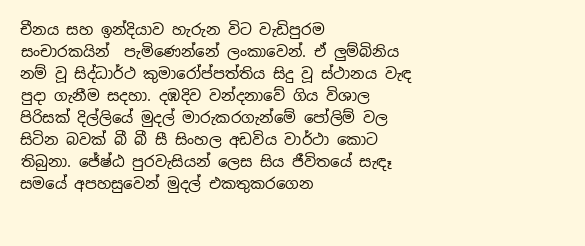චීනය සහ ඉන්දියාව හැරුන විට වැඩිපුරම සංචාරකයින්  පැමිණෙන්නේ ලංකාවෙන්. ඒ ලුම්බිනිය නම් වූ සිද්ධාර්ථ කුමාරෝප්පත්තිය සිදු වූ ස්ථානය වැඳ පුදා ගැනීම සදහා. දඹදිව වන්දනාවේ ගිය විශාල පිරිසක් දිල්ලියේ මුදල් මාරුකරගැන්මේ පෝලිම් වල සිටින බවක් බී බී සී සිංහල අඩවිය වාර්ථා කොට තිබුනා. ජේෂ්ඨ පුරවැසියන් ලෙස සිය ජීවිතයේ සැඳෑ සමයේ අපහසුවෙන් මුදල් එකතුකරගෙන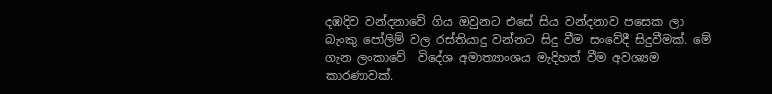දඹදිව වන්දනාවේ ගිය ඔවුනට එසේ සිය වන්දනාව පසෙක ලා  බැංකු පෝලිම් වල රස්තියාදු වන්නට සිදු වීම සංවේදී සිදුවීමක්. මේ ගැන ලංකාවේ  විදේශ අමාත්‍යාංශය මැදිහත් වීම අවශ්‍යම කාරණාවක්.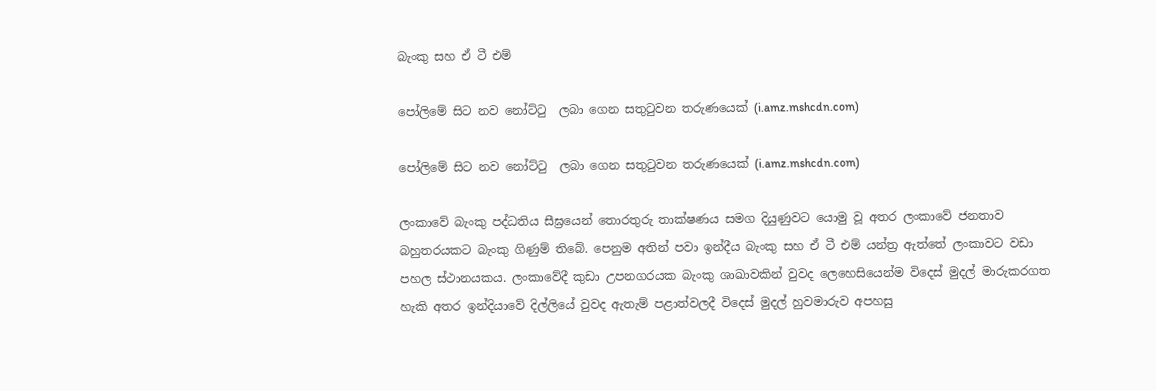බැංකු සහ ඒ ටී එම්

පෝලිමේ සිට නව නෝට්ටු  ලබා ගෙන සතුටුවන තරුණයෙක් (i.amz.mshcdn.com)

පෝලිමේ සිට නව නෝට්ටු  ලබා ගෙන සතුටුවන තරුණයෙක් (i.amz.mshcdn.com)

ලංකාවේ බැංකු පද්ධතිය සීඝ්‍රයෙන් තොරතුරු තාක්ෂණය සමග දියුණුවට යොමු වූ අතර ලංකාවේ ජනතාව බහුතරයකට බැංකු ගිණුම් තිබේ. පෙනුම අතින් පවා ඉන්දීය බැංකු සහ ඒ ටී එම් යන්ත්‍ර ඇත්තේ ලංකාවට වඩා පහල ස්ථානයකය. ලංකාවේදී කුඩා උපනගරයක බැංකු ශාඛාවකින් වුවද ලෙහෙසියෙන්ම විදෙස් මුදල් මාරුකරගත හැකි අතර ඉන්දියාවේ දිල්ලියේ වුවද ඇතැම් පළාත්වලදී විදෙස් මුදල් හුවමාරුව අපහසු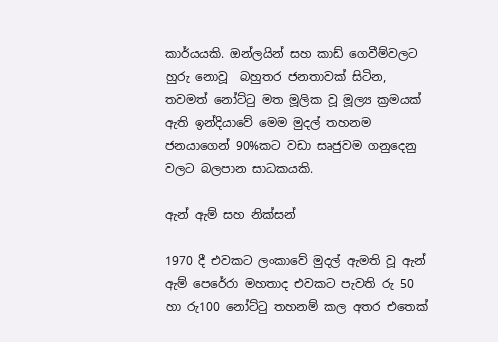කාර්යයකි. ඔන්ලයින් සහ කාඩ් ගෙවීම්වලට හුරු නොවූ  බහුතර ජනතාවක් සිටින,  තවමත් නෝට්ටු මත මූලික වූ මූල්‍ය ක්‍රමයක් ඇති ඉන්දියාවේ මෙම මුදල් තහනම ජනයාගෙන් 90%කට වඩා සෘජුවම ගනුදෙනු වලට බලපාන සාධකයකි.

ඇන් ඇම් සහ නික්සන්

1970 දී එවකට ලංකාවේ මුදල් ඇමති වූ ඇන් ඇම් පෙරේරා මහතාද එවකට පැවති රු 50 හා රු100 නෝට්ටු තහනම් කල අතර එතෙක්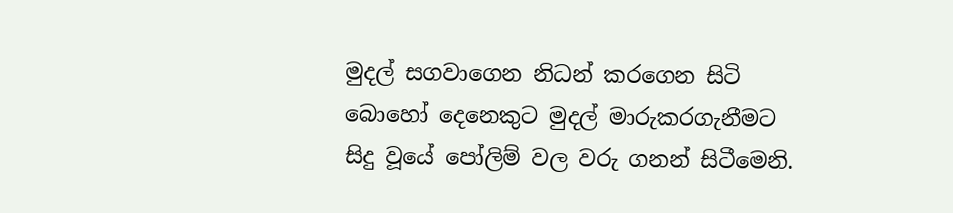මුදල් සගවාගෙන නිධන් කරගෙන සිටි බොහෝ දෙනෙකුට මුදල් මාරුකරගැනීමට සිදු වූයේ පෝලිම් වල වරු ගනන් සිටීමෙනි.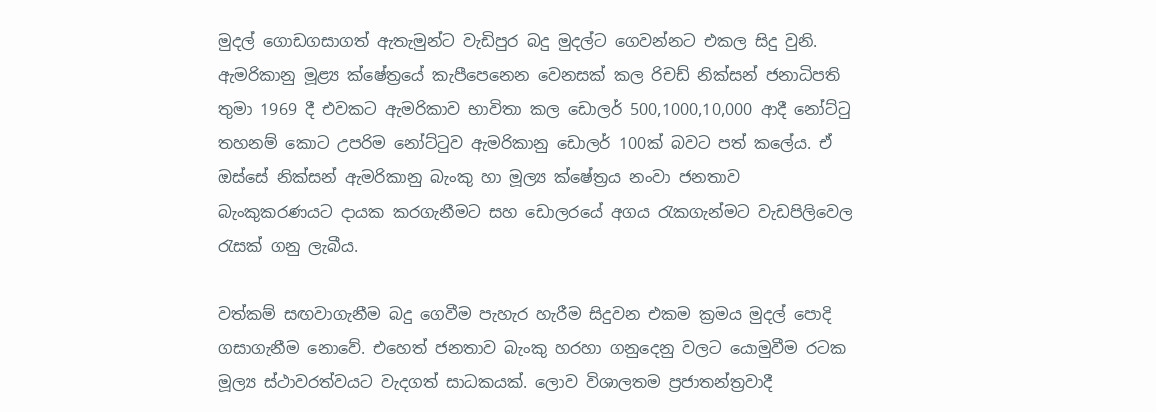මුදල්‍ ගොඩගසාගත් ඇතැමුන්ට වැඩිපුර බදු මුදල්ට ගෙවන්නට එකල සිදු වුනි. ඇමරිකානු මූළ්‍ය ක්ෂේත්‍රයේ කැපීපෙනෙන වෙනසක් කල රිචඩ් නික්සන් ජනාධිපති තුමා 1969 දී එවකට ඇමරිකාව භාවිතා කල ඩොලර් 500,1000,10,000 ආදී නෝට්ටු තහනම් කොට උපරිම ‍නෝට්ටුව ඇමරිකානු ඩොලර් 100ක් බවට පත් කලේය. ඒ ඔස්සේ නික්සන් ඇමරිකානු බැංකු හා මූල්‍ය ක්ෂේත්‍රය නංවා ජනතාව බැංකුකරණයට දායක කරගැනීමට සහ ඩොලරයේ අගය රැකගැන්මට වැඩපිලිවෙල රැසක් ගනු ලැබීය.

වත්කම් සඟවාගැනීම බදු ගෙවීම පැහැර හැරීම සිදුවන එකම ක්‍රමය මුදල්‍ පොදි ගසාගැනීම නොවේ. එහෙත් ජනතාව බැංකු හරහා ගනුදෙනු වලට යොමුවීම රටක මූල්‍ය ස්ථාවරත්වයට වැදගත් සාධකයක්. ලොව විශාලතම ප්‍රජාතන්ත්‍රවාදී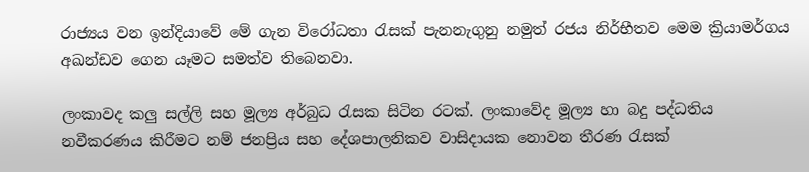රාජ්‍යය වන ඉන්දියාවේ මේ ගැන විරෝධතා රැසක් පැනනැගුනු නමුත් රජය නිර්භීතව මෙම ක්‍රියාමර්ගය අඛන්ඩව ගෙන යෑමට සමත්ව තිබෙනවා.

ලංකාවද කලු සල්ලි සහ මූල්‍ය අර්බුධ රැසක සිටින රටක්. ලංකාවේද මූල්‍ය හා බදු පද්ධතිය නවීකරණය කිරීමට නම් ජනප්‍රිය සහ දේශපාලනිකව වාසිදායක නොවන තීරණ රැසක්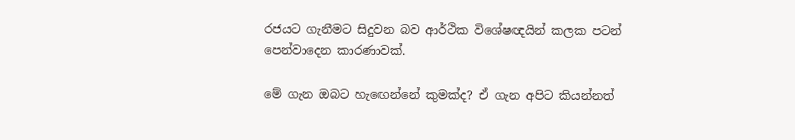රජයට ගැනීමට සිදුවන බව ආර්ථික විශේෂඥයින් කලක පටන් පෙන්වාදෙන කාරණාවක්.

මේ ගැන ඔබට හැඟෙන්නේ කුමක්ද? ඒ ගැන අපිට කියන්නත්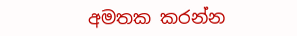අමතක කරන්න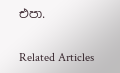එපා.

Related Articles